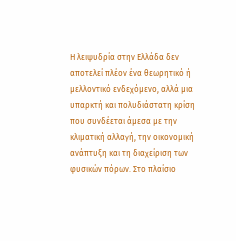Η λειψυδρία στην Ελλάδα δεν αποτελεί πλέον ένα θεωρητικό ή μελλοντικό ενδεχόμενο, αλλά μια υπαρκτή και πολυδιάστατη κρίση που συνδέεται άμεσα με την κλιματική αλλαγή, την οικονομική ανάπτυξη και τη διαχείριση των φυσικών πόρων. Στο πλαίσιο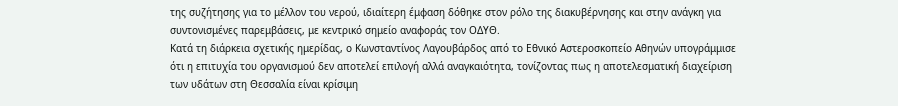της συζήτησης για το μέλλον του νερού, ιδιαίτερη έμφαση δόθηκε στον ρόλο της διακυβέρνησης και στην ανάγκη για συντονισμένες παρεμβάσεις, με κεντρικό σημείο αναφοράς τον ΟΔΥΘ.
Κατά τη διάρκεια σχετικής ημερίδας, ο Κωνσταντίνος Λαγουβάρδος από το Εθνικό Αστεροσκοπείο Αθηνών υπογράμμισε ότι η επιτυχία του οργανισμού δεν αποτελεί επιλογή αλλά αναγκαιότητα, τονίζοντας πως η αποτελεσματική διαχείριση των υδάτων στη Θεσσαλία είναι κρίσιμη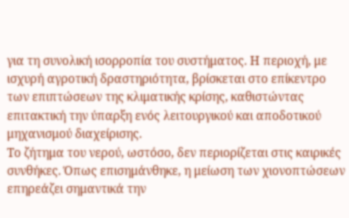για τη συνολική ισορροπία του συστήματος. Η περιοχή, με ισχυρή αγροτική δραστηριότητα, βρίσκεται στο επίκεντρο των επιπτώσεων της κλιματικής κρίσης, καθιστώντας επιτακτική την ύπαρξη ενός λειτουργικού και αποδοτικού μηχανισμού διαχείρισης.
Το ζήτημα του νερού, ωστόσο, δεν περιορίζεται στις καιρικές συνθήκες. Όπως επισημάνθηκε, η μείωση των χιονοπτώσεων επηρεάζει σημαντικά την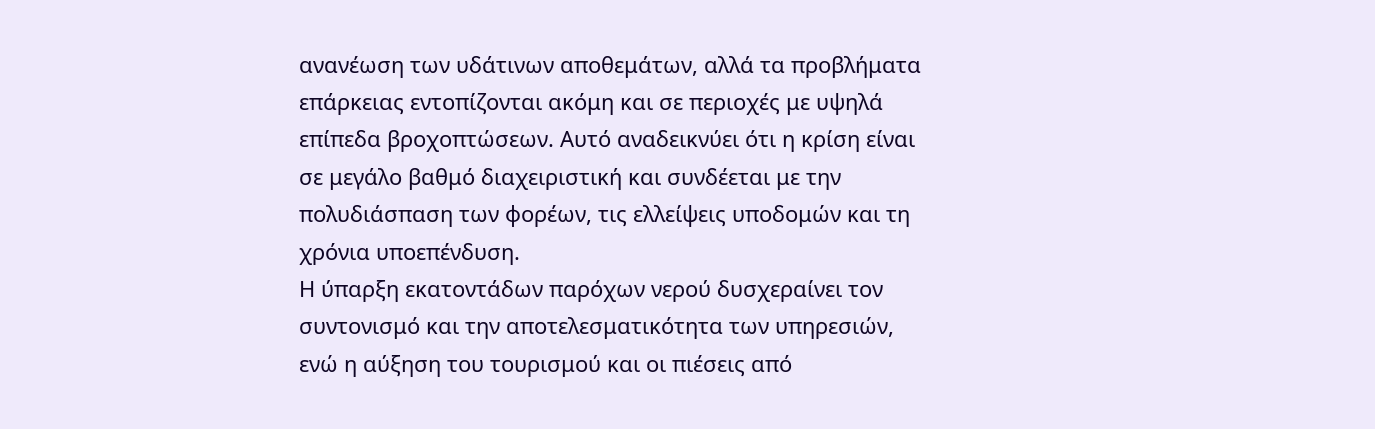ανανέωση των υδάτινων αποθεμάτων, αλλά τα προβλήματα επάρκειας εντοπίζονται ακόμη και σε περιοχές με υψηλά επίπεδα βροχοπτώσεων. Αυτό αναδεικνύει ότι η κρίση είναι σε μεγάλο βαθμό διαχειριστική και συνδέεται με την πολυδιάσπαση των φορέων, τις ελλείψεις υποδομών και τη χρόνια υποεπένδυση.
Η ύπαρξη εκατοντάδων παρόχων νερού δυσχεραίνει τον συντονισμό και την αποτελεσματικότητα των υπηρεσιών, ενώ η αύξηση του τουρισμού και οι πιέσεις από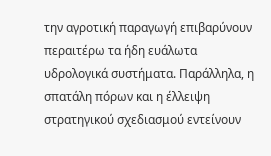την αγροτική παραγωγή επιβαρύνουν περαιτέρω τα ήδη ευάλωτα υδρολογικά συστήματα. Παράλληλα, η σπατάλη πόρων και η έλλειψη στρατηγικού σχεδιασμού εντείνουν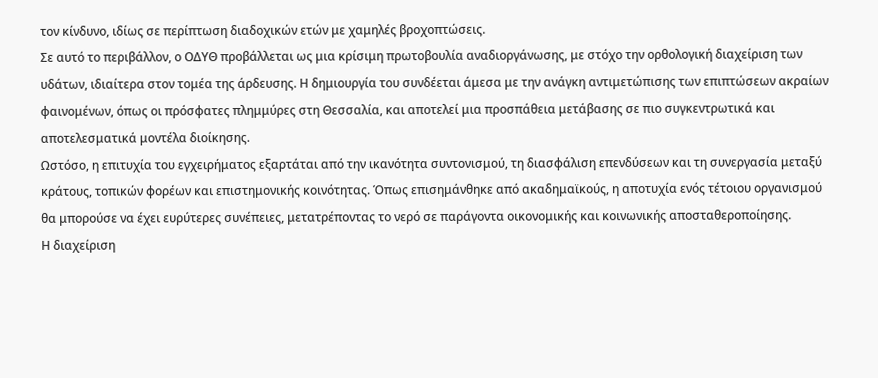τον κίνδυνο, ιδίως σε περίπτωση διαδοχικών ετών με χαμηλές βροχοπτώσεις.
Σε αυτό το περιβάλλον, ο ΟΔΥΘ προβάλλεται ως μια κρίσιμη πρωτοβουλία αναδιοργάνωσης, με στόχο την ορθολογική διαχείριση των υδάτων, ιδιαίτερα στον τομέα της άρδευσης. Η δημιουργία του συνδέεται άμεσα με την ανάγκη αντιμετώπισης των επιπτώσεων ακραίων φαινομένων, όπως οι πρόσφατες πλημμύρες στη Θεσσαλία, και αποτελεί μια προσπάθεια μετάβασης σε πιο συγκεντρωτικά και αποτελεσματικά μοντέλα διοίκησης.
Ωστόσο, η επιτυχία του εγχειρήματος εξαρτάται από την ικανότητα συντονισμού, τη διασφάλιση επενδύσεων και τη συνεργασία μεταξύ κράτους, τοπικών φορέων και επιστημονικής κοινότητας. Όπως επισημάνθηκε από ακαδημαϊκούς, η αποτυχία ενός τέτοιου οργανισμού θα μπορούσε να έχει ευρύτερες συνέπειες, μετατρέποντας το νερό σε παράγοντα οικονομικής και κοινωνικής αποσταθεροποίησης.
Η διαχείριση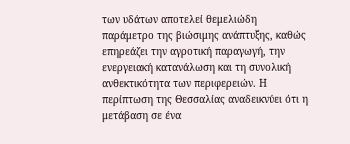των υδάτων αποτελεί θεμελιώδη παράμετρο της βιώσιμης ανάπτυξης, καθώς επηρεάζει την αγροτική παραγωγή, την ενεργειακή κατανάλωση και τη συνολική ανθεκτικότητα των περιφερειών. Η περίπτωση της Θεσσαλίας αναδεικνύει ότι η μετάβαση σε ένα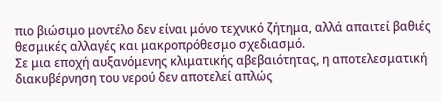πιο βιώσιμο μοντέλο δεν είναι μόνο τεχνικό ζήτημα, αλλά απαιτεί βαθιές θεσμικές αλλαγές και μακροπρόθεσμο σχεδιασμό.
Σε μια εποχή αυξανόμενης κλιματικής αβεβαιότητας, η αποτελεσματική διακυβέρνηση του νερού δεν αποτελεί απλώς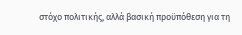στόχο πολιτικής, αλλά βασική προϋπόθεση για τη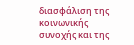διασφάλιση της κοινωνικής συνοχής και της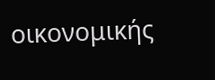οικονομικής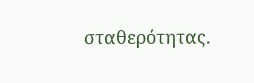σταθερότητας.